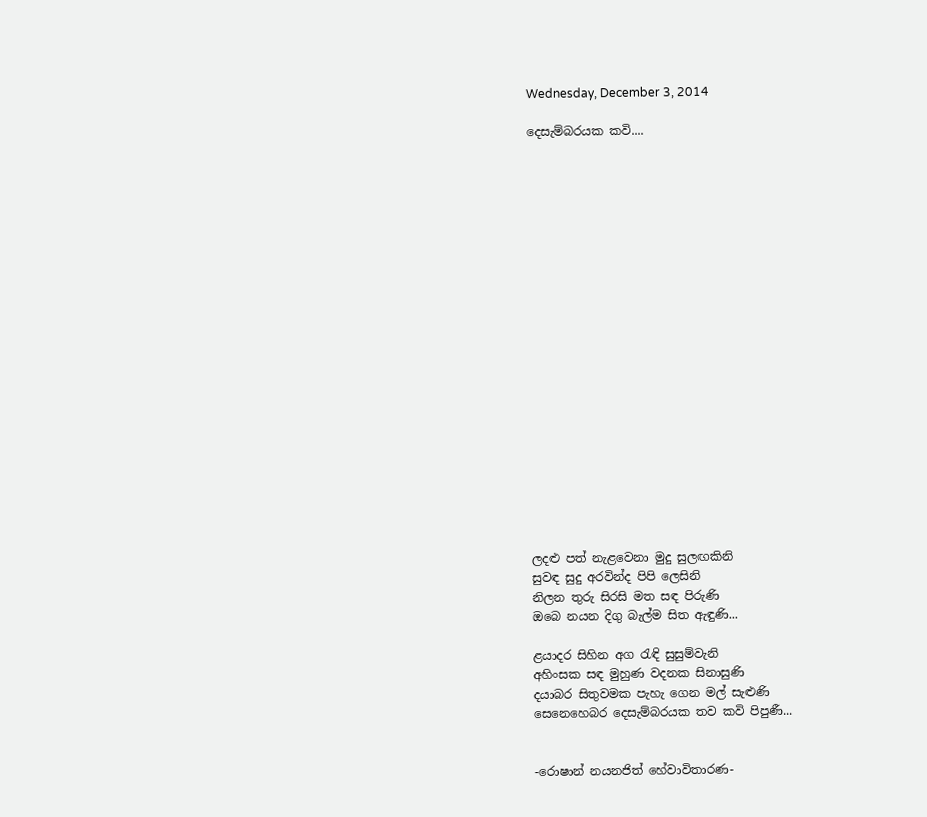Wednesday, December 3, 2014

දෙසැම්බරයක කවි....





















ලදළු පත් නැළවෙනා මුදු සුලඟකිනි
සුවඳ සුදු අරවින්ද පිපි ලෙසිනි
නිලන තුරු සිරසි මත සඳ පිරුණි
ඔබෙ නයන දිගු බැල්ම සිත ඇඳුණි...

ළයාදර සිහින අග රැඳි සුසුම්වැනි
අහිංසක සඳ මුහුණ වදනක සිනාසුණි
දයාබර සිතුවමක පැහැ ගෙන මල් සැළුණි
සෙනෙහෙබර දෙසැම්බරයක තව කවි පිපුණී...


-රොෂාන් නයනජිත් හේවාවිතාරණ-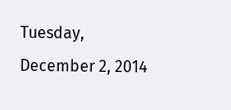Tuesday, December 2, 2014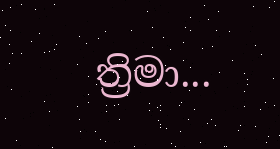ත්‍රිමා...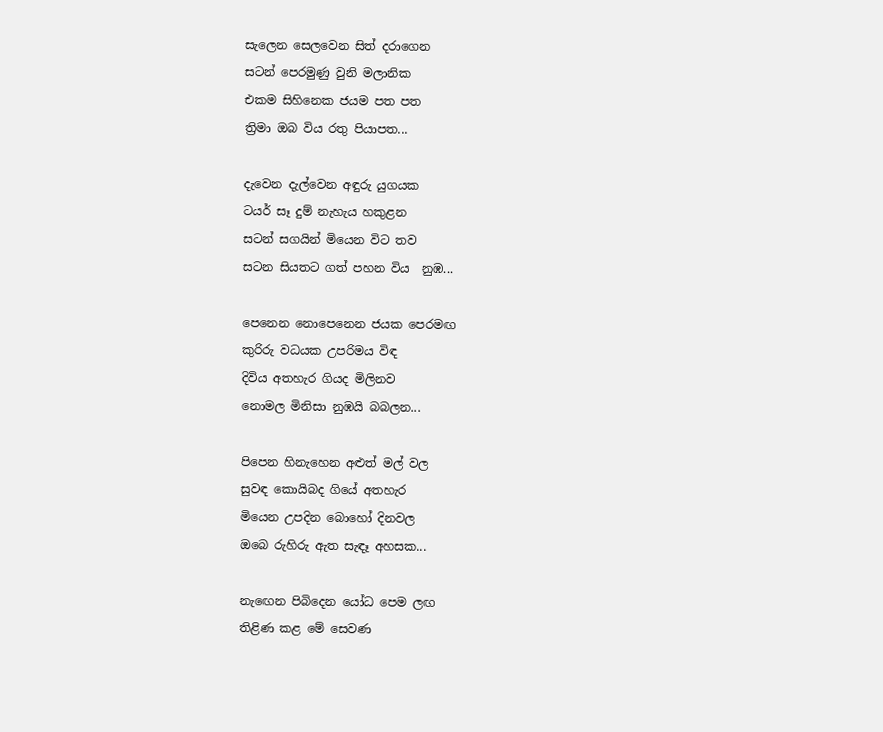සැලෙන සෙලවෙන සිත් දරාගෙන
සටන් පෙරමුණු වුනි මලානික
එකම සිහිනෙක ජයම පත පත
ත්‍රිමා ඔබ විය රතු පියාපත...

දැවෙන දැල්වෙන අඳුරු යුගයක
ටයර් සෑ දුම් නැහැය හකුළන
සටන් සගයින් මියෙන විට තව
සටන සියතට ගත් පහන විය  නුඹ...

පෙනෙන නොපෙනෙන ජයක පෙරමඟ
කුරිරු වධයක උපරිමය විඳ
දිවිය අතහැර ගියද මිලිනව
නොමල මිනිසා නුඹයි බබලන...

පිපෙන හිනැහෙන අළුත් මල් වල
සුවඳ කොයිබද ගියේ අතහැර
මියෙන උපදින බොහෝ දිනවල
ඔබෙ රුහිරු ඇත සැඳෑ අහසක...

නැඟෙන පිබිදෙන යෝධ පෙම ලඟ
තිළිණ කළ මේ සෙවණ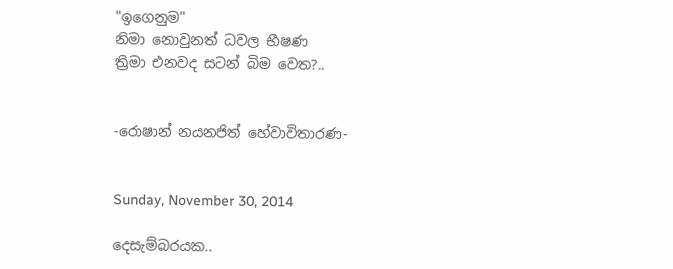"ඉගෙනුම"
නිමා නොවුනත් ධවල භීෂණ
ත්‍රිමා එනවද සටන් බිම වෙත?..


-රොෂාන් නයනජිත් හේවාවිතාරණ-


Sunday, November 30, 2014

දෙසැම්බරයක..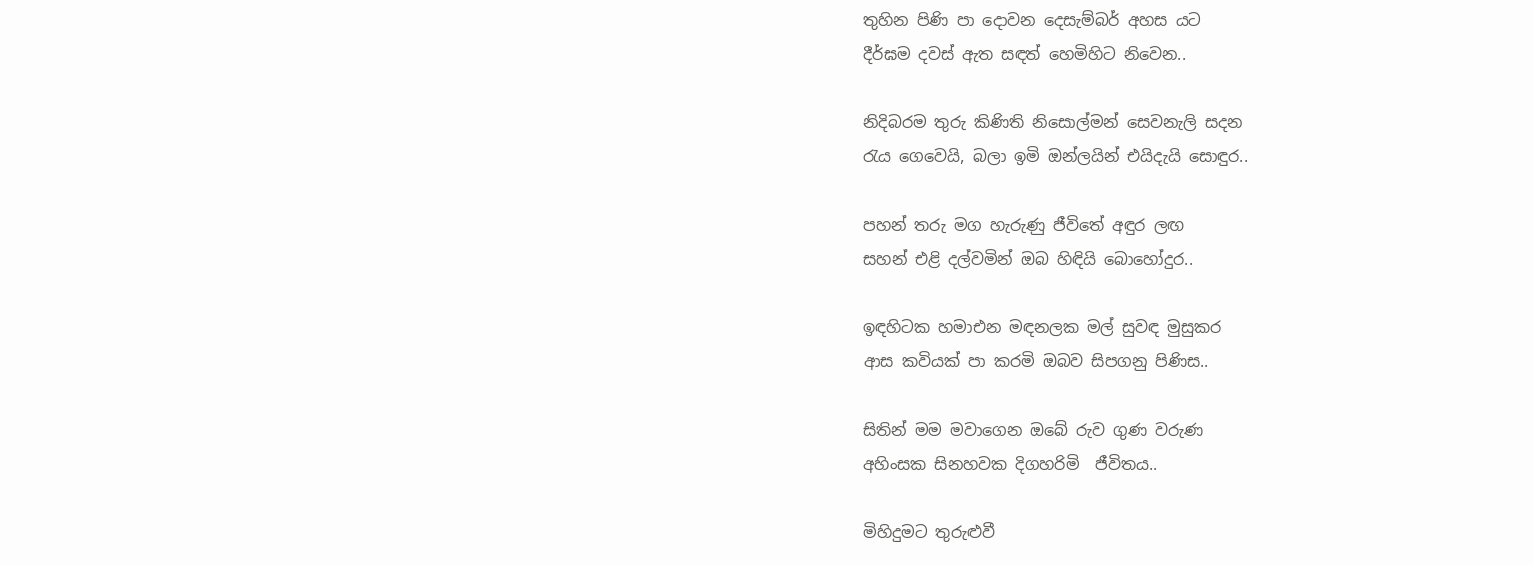තුහින පිණි පා දොවන දෙසැම්බර් අහස යට
දීර්ඝම දවස් ඇත සඳත් හෙමිහිට නිවෙන..

නිදිබරම තුරු කිණිති නිසොල්මන් සෙවනැලි සදන
රැය ගෙවෙයි, බලා ඉමි ඔන්ලයින් එයිදැයි සොඳුර..

පහන් තරු මග හැරුණු ජීවිතේ අඳුර ලඟ
සහන් එළි දල්වමින් ඔබ හිඳියි බොහෝදුර..

ඉඳහිටක හමාඑන මඳනලක මල් සුවඳ මුසුකර
ආස කවියක් පා කරමි ඔබව සිපගනු පිණිස..

සිතින් මම මවාගෙන ඔබේ රුව ගුණ වරුණ
අහිංසක සිනහවක දිගහරිමි  ජීවිතය..

මිහිදුමට තුරුළුවී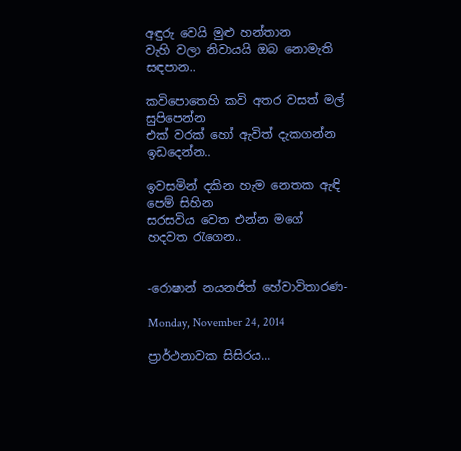අඳුරු වෙයි මුළු හන්තාන
වැහි වලා නිවායයි ඔබ නොමැති සඳපාන..

කවිපොතෙහි කවි අතර වසත් මල්  සුපිපෙන්න
එක් වරක් හෝ ඇවිත් දැකගන්න ඉඩදෙන්න..

ඉවසමින් දකින හැම නෙතක ඇඳි පෙම් සිහින
සරසවිය වෙත එන්න මගේ හදවත රැගෙන..


-රොෂාන් නයනජිත් හේවාවිතාරණ-

Monday, November 24, 2014

ප්‍රාර්ථනාවක සිසිරය...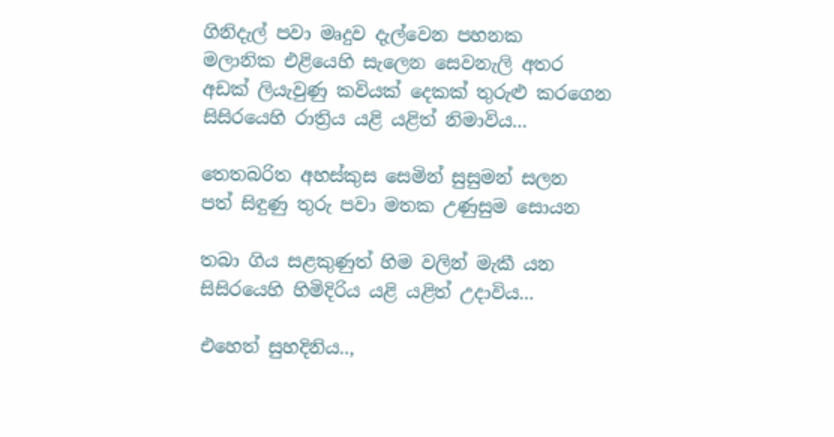ගිනිදැල් පවා මෘදුව දැල්වෙන පහනක
මලානික එළියෙහි සැලෙන සෙවනැලි අතර
අඩක් ලියැවුණු කවියක් දෙකක් තුරුළු කරගෙන
සිසිරයෙහි රාත්‍රිය යළි යළිත් නිමාවිය...

තෙතබරිත අහස්කුස සෙමින් සුසුමන් සලන
පත් සිඳුණු තුරු පවා මතක උණුසුම සොයන

තබා ගිය සළකුණුත් හිම වලින් මැකී යන
සිසිරයෙහි හිමිදිරිය යළි යළිත් උදාවිය...

එහෙත් සුහදිනිය..,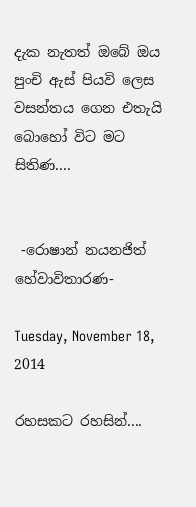දැක නැතත් ඔබේ ඔය පුංචි ඇස් පියවි ලෙස
වසන්තය ගෙන එතැයි බොහෝ විට මට සිතිණ....


 -රොෂාන් නයනජිත් හේවාවිතාරණ-

Tuesday, November 18, 2014

රහසකට රහසින්....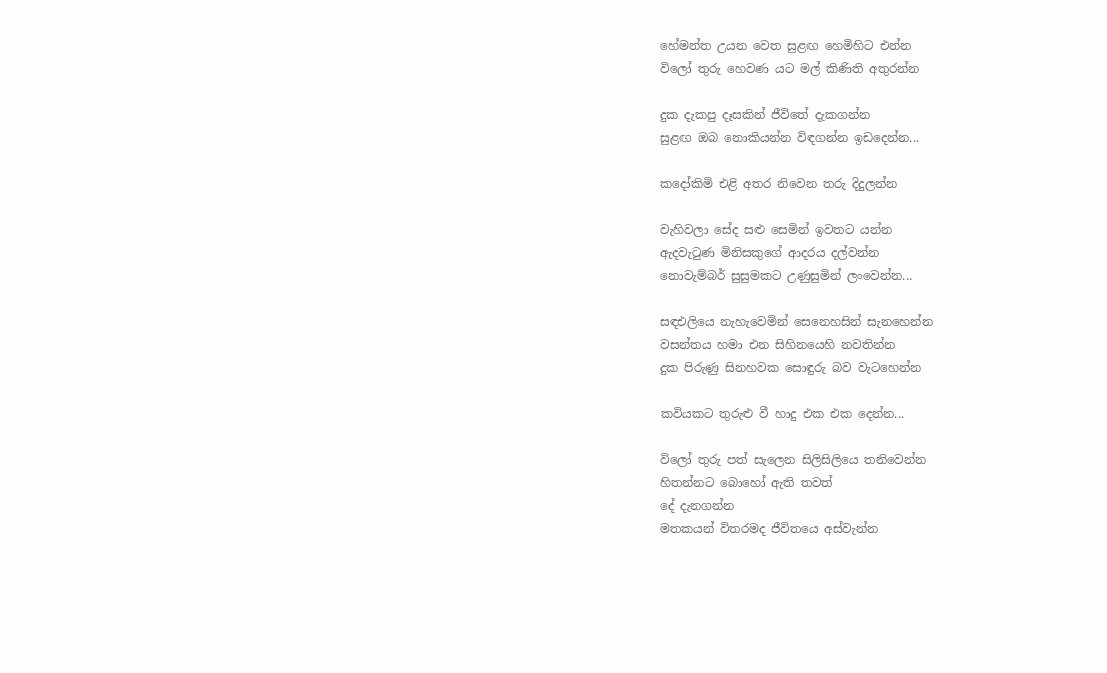හේමන්ත උයන වෙත සුළඟ හෙමිහිට එන්න
විලෝ තුරු හෙවණ යට මල් කිණිති අතුරන්න

දුක දැකපු දෑසකින් ජීවිතේ දැකගන්න
සුළඟ ඔබ නොකියන්න විඳගන්න ඉඩදෙන්න...

කදෝකිමි එළි අතර නිවෙන තරු දිදුලන්න

වැහිවලා සේද සළු සෙමින් ඉවතට යන්න
ඇදවැටුණ මිනිසකුගේ ආදරය දල්වන්න
නොවැම්බර් සුසුමකට උණුසුමින් ලංවෙන්න...

සඳඑලියෙ නැහැවෙමින් සෙනෙහසින් සැනහෙන්න
වසන්තය හමා එන සිහිනයෙහි නවතින්න
දුක පිරුණු සිනහවක සොඳුරු බව වැටහෙන්න

කවියකට තුරුළු වී හාදු එක එක දෙන්න...

විලෝ තුරු පත් සැලෙන සිලිසිලියෙ තනිවෙන්න
හිතන්නට බොහෝ ඇති තවත්
දේ දැනගන්න
මතකයන් විතරමද ජීවිතයෙ අස්වැන්න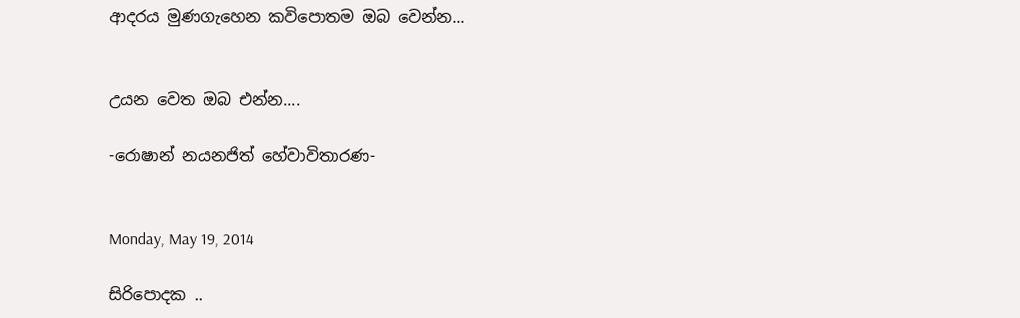ආදරය මුණගැහෙන කවිපොතම ඔබ වෙන්න...


උයන වෙත ඔබ එන්න....

-රොෂාන් නයනජිත් හේවාවිතාරණ-


Monday, May 19, 2014

සිරිපොදක ..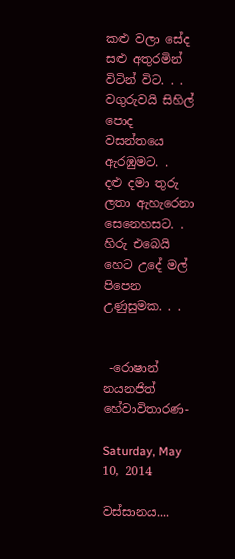කළු වලා සේද සළු අතුරමින් විටින් විට. . .
වගුරුවයි සිහිල් පොද වසන්තයෙ ඇරඹුමට. .
දළු දමා තුරු ලතා ඇහැරෙනා සෙනෙහසට. .
හිරු එබෙයි හෙට උදේ මල් පිපෙන උණුසුමක. . .


 -රොෂාන් නයනජිත් හේවාවිතාරණ-

Saturday, May 10, 2014

වස්සානය....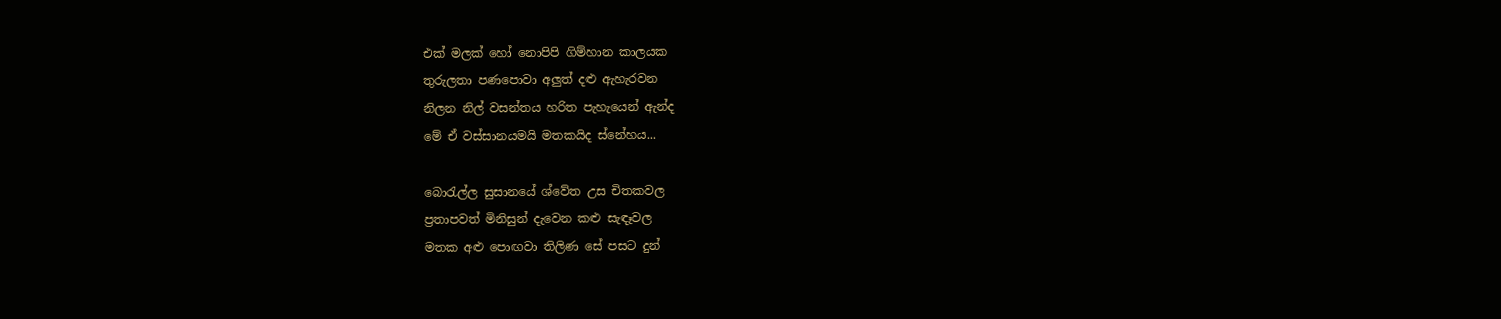එක් මලක් හෝ නොපිපි ගිම්හාන කාලයක
තුරුලතා පණපොවා අලුත් දළු ඇහැරවන
නිලන නිල් වසන්තය හරිත පැහැයෙන් ඇන්ද
මේ ඒ වස්සානයමයි මතකයිද ස්නේහය...

බොරැල්ල සුසානයේ ශ්වේත උස චිතකවල
ප්‍රතාපවත් මිනිසුන් දැවෙන කළු සැඳෑවල
මතක අළු පොඟවා තිලිණ සේ පසට දුන්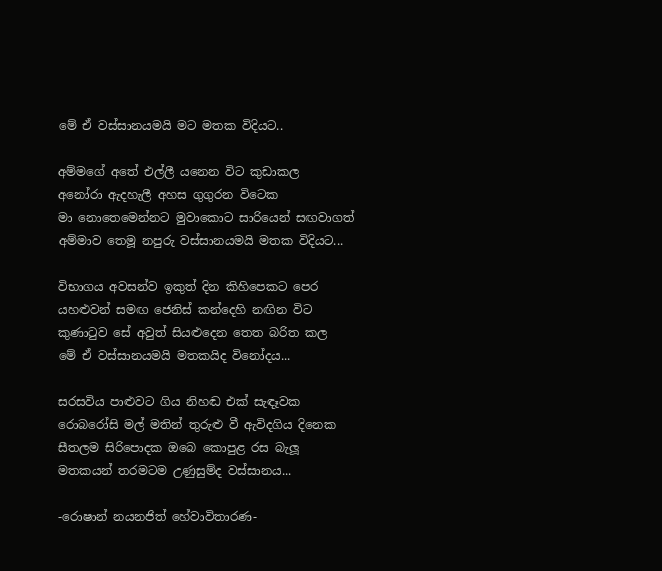මේ ඒ වස්සානයමයි මට මතක විදියට..

අම්මගේ අතේ එල්ලී යනෙන විට කුඩාකල
අනෝරා ඇදහැලී අහස ගුගුරන විටෙක
මා නොතෙමෙන්නට මුවාකොට සාරියෙන් සඟවාගත්
අම්මාව තෙමූ නපුරු වස්සානයමයි මතක විදියට...

විභාගය අවසන්ව ඉකුත් දින කිහිපෙකට පෙර
යහළුවන් සමඟ ජෙනිස් කන්දෙහි නඟින විට
කුණාටුව සේ අවුත් සියළුදෙන තෙත බරිත කල
මේ ඒ වස්සානයමයි මතකයිද විනෝදය...

සරසවිය පාළුවට ගිය නිහඬ එක් සැඳෑවක
රොබරෝසි මල් මතින් තුරුළු වී ඇවිදගිය දිනෙක
සීතලම සිරිපොදක ඔබෙ කොපුළ රස බැලූ
මතකයන් තරමටම උණුසුම්ද වස්සානය...

-රොෂාන් නයනජිත් හේවාවිතාරණ-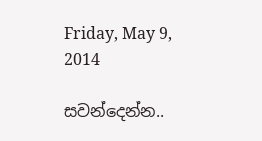Friday, May 9, 2014

සවන්දෙන්න..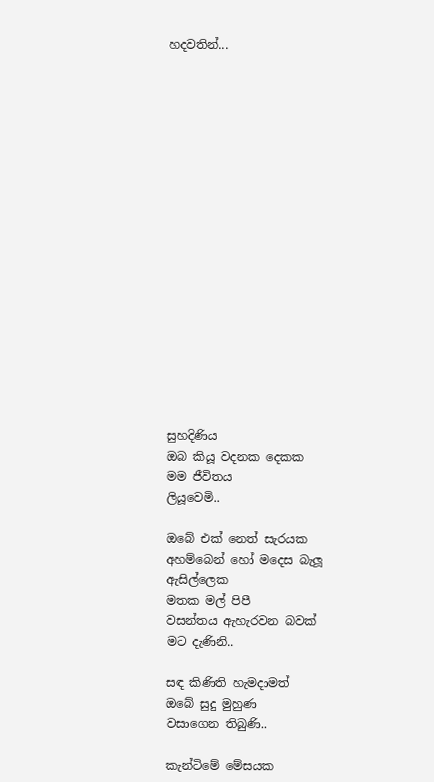හදවතින්...


















සුහදිණිය
ඔබ කියූ වදනක දෙකක
මම ජීවිතය
ලියූවෙමි..

ඔබේ එක් නෙත් සැරයක
අහම්බෙන් හෝ මදෙස බැලූ ඇසිල්ලෙක
මතක මල් පිපී
වසන්තය ඇහැරවන බවක්
මට දැණිනි..

සඳ කිණිති හැමදාමත්
ඔබේ සුදු මුහුණ
වසාගෙන තිබුණි..

කැන්ටිමේ මේසයක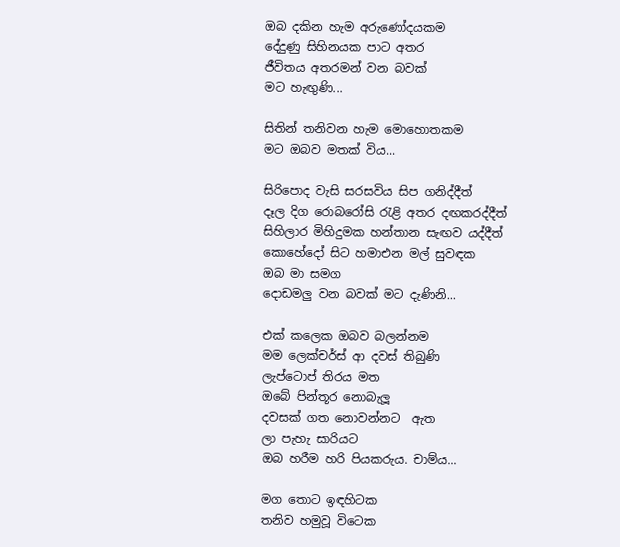ඔබ දකින හැම අරුණෝදයකම
දේදුණු සිහිනයක පාට අතර
ජීවිතය අතරමන් වන බවක්
මට හැඟුණි...

සිතින් තනිවන හැම මොහොතකම
මට ඔබව මතක් විය...

සිරිපොද වැසි සරසවිය සිප ගනිද්දීත්
දෑල දිග රොබරෝසි රැළි අතර දඟකරද්දීත්
සිහිලාර මිහිදුමක හන්තාන සැඟව යද්දීත්
කොහේදෝ සිට හමාඑන මල් සුවඳක
ඔබ මා සමග
දොඩමලු වන බවක් මට දැණිනි...

එක් කලෙක ඔබව බලන්නම
මම ලෙක්චර්ස් ආ දවස් තිබුණි
ලැප්ටොප් තිරය මත
ඔබේ පින්තූර නොබැලූ
දවසක් ගත නොවන්නට  ඇත
ලා පැහැ සාරියට
ඔබ හරීම හරි පියකරුය. චාම්ය...

මග තොට ඉඳහිටක
තනිව හමුවූ විටෙක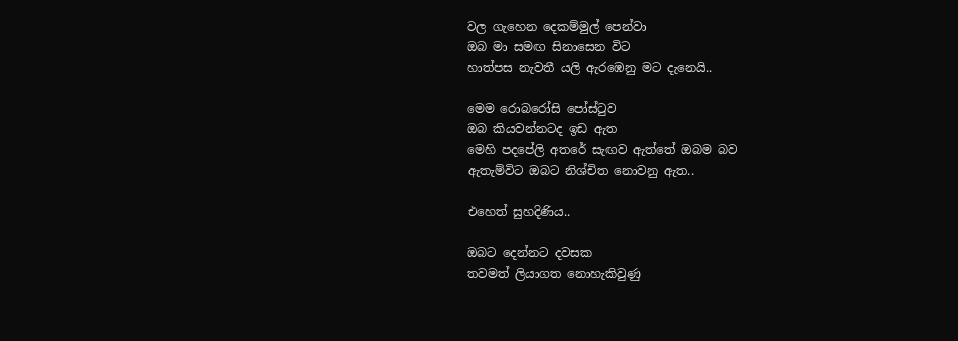වල ගැහෙන දෙකම්මුල් පෙන්වා
ඔබ මා සමඟ සිනාසෙන විට
හාත්පස නැවතී යලි ඇරඹෙනු මට දැනෙයි..

මෙම රොබරෝසි පෝස්ටුව
ඔබ කියවන්නටද ඉඩ ඇත
මෙහි පදපේලි අතරේ සැඟව ඇත්තේ ඔබම බව
ඇතැම්විට ඔබට නිශ්චිත නොවනු ඇත..

එහෙත් සුහදිණිය..

ඔබට දෙන්නට දවසක
තවමත් ලියාගත නොහැකිවුණු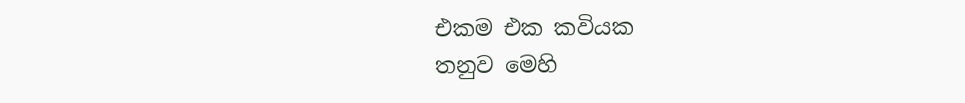එකම එක කවියක
තනුව මෙහි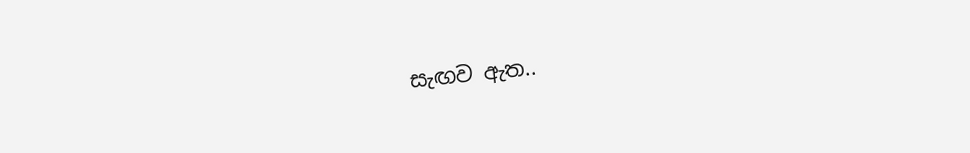සැඟව ඇත..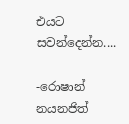එයට සවන්දෙන්න....

-රොෂාන් නයනජිත්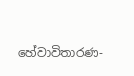හේවාවිතාරණ-